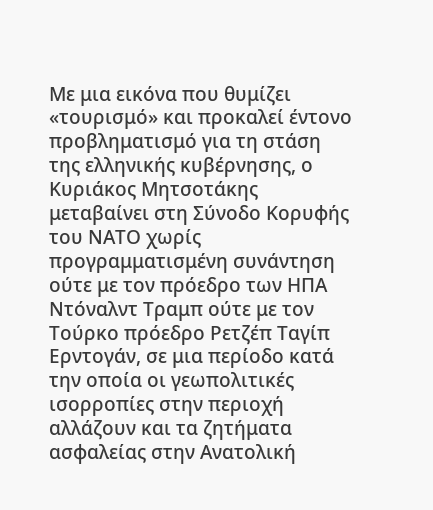Με μια εικόνα που θυμίζει «τουρισμό» και προκαλεί έντονο προβληματισμό για τη στάση της ελληνικής κυβέρνησης, ο Κυριάκος Μητσοτάκης μεταβαίνει στη Σύνοδο Κορυφής του ΝΑΤΟ χωρίς προγραμματισμένη συνάντηση ούτε με τον πρόεδρο των ΗΠΑ Ντόναλντ Τραμπ ούτε με τον Τούρκο πρόεδρο Ρετζέπ Ταγίπ Ερντογάν, σε μια περίοδο κατά την οποία οι γεωπολιτικές ισορροπίες στην περιοχή αλλάζουν και τα ζητήματα ασφαλείας στην Ανατολική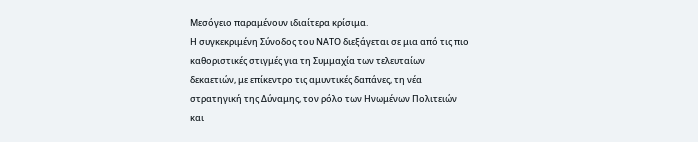Μεσόγειο παραμένουν ιδιαίτερα κρίσιμα.
Η συγκεκριμένη Σύνοδος του ΝΑΤΟ διεξάγεται σε μια από τις πιο καθοριστικές στιγμές για τη Συμμαχία των τελευταίων δεκαετιών, με επίκεντρο τις αμυντικές δαπάνες, τη νέα στρατηγική της Δύναμης, τον ρόλο των Ηνωμένων Πολιτειών και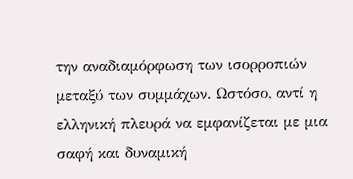την αναδιαμόρφωση των ισορροπιών μεταξύ των συμμάχων. Ωστόσο, αντί η ελληνική πλευρά να εμφανίζεται με μια σαφή και δυναμική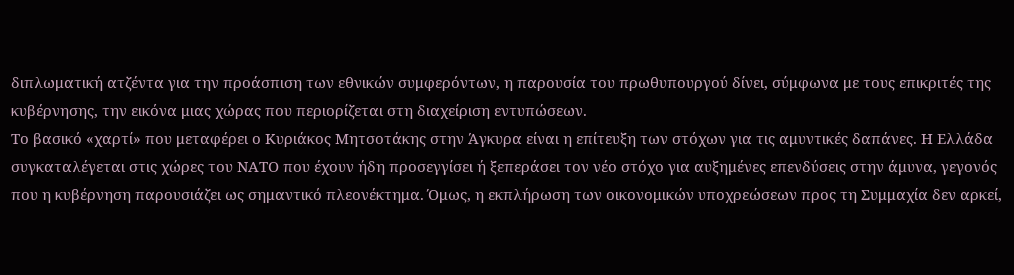διπλωματική ατζέντα για την προάσπιση των εθνικών συμφερόντων, η παρουσία του πρωθυπουργού δίνει, σύμφωνα με τους επικριτές της κυβέρνησης, την εικόνα μιας χώρας που περιορίζεται στη διαχείριση εντυπώσεων.
Το βασικό «χαρτί» που μεταφέρει ο Κυριάκος Μητσοτάκης στην Άγκυρα είναι η επίτευξη των στόχων για τις αμυντικές δαπάνες. Η Ελλάδα συγκαταλέγεται στις χώρες του ΝΑΤΟ που έχουν ήδη προσεγγίσει ή ξεπεράσει τον νέο στόχο για αυξημένες επενδύσεις στην άμυνα, γεγονός που η κυβέρνηση παρουσιάζει ως σημαντικό πλεονέκτημα. Όμως, η εκπλήρωση των οικονομικών υποχρεώσεων προς τη Συμμαχία δεν αρκεί,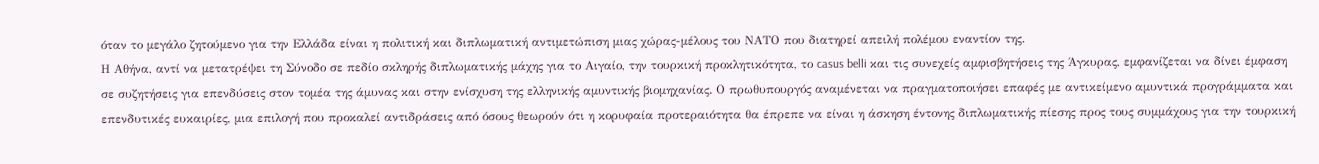όταν το μεγάλο ζητούμενο για την Ελλάδα είναι η πολιτική και διπλωματική αντιμετώπιση μιας χώρας-μέλους του ΝΑΤΟ που διατηρεί απειλή πολέμου εναντίον της.
Η Αθήνα, αντί να μετατρέψει τη Σύνοδο σε πεδίο σκληρής διπλωματικής μάχης για το Αιγαίο, την τουρκική προκλητικότητα, το casus belli και τις συνεχείς αμφισβητήσεις της Άγκυρας, εμφανίζεται να δίνει έμφαση σε συζητήσεις για επενδύσεις στον τομέα της άμυνας και στην ενίσχυση της ελληνικής αμυντικής βιομηχανίας. Ο πρωθυπουργός αναμένεται να πραγματοποιήσει επαφές με αντικείμενο αμυντικά προγράμματα και επενδυτικές ευκαιρίες, μια επιλογή που προκαλεί αντιδράσεις από όσους θεωρούν ότι η κορυφαία προτεραιότητα θα έπρεπε να είναι η άσκηση έντονης διπλωματικής πίεσης προς τους συμμάχους για την τουρκική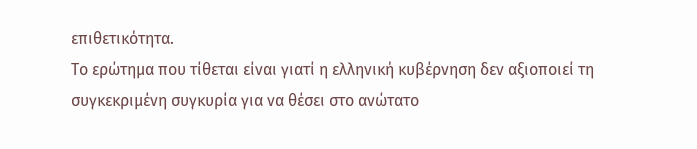επιθετικότητα.
Το ερώτημα που τίθεται είναι γιατί η ελληνική κυβέρνηση δεν αξιοποιεί τη συγκεκριμένη συγκυρία για να θέσει στο ανώτατο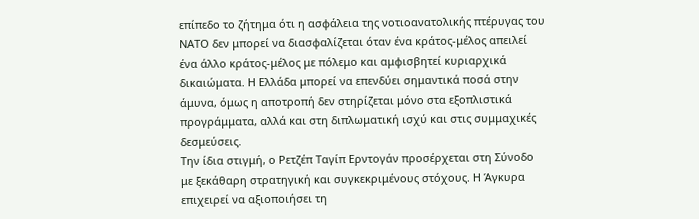επίπεδο το ζήτημα ότι η ασφάλεια της νοτιοανατολικής πτέρυγας του ΝΑΤΟ δεν μπορεί να διασφαλίζεται όταν ένα κράτος-μέλος απειλεί ένα άλλο κράτος-μέλος με πόλεμο και αμφισβητεί κυριαρχικά δικαιώματα. Η Ελλάδα μπορεί να επενδύει σημαντικά ποσά στην άμυνα, όμως η αποτροπή δεν στηρίζεται μόνο στα εξοπλιστικά προγράμματα, αλλά και στη διπλωματική ισχύ και στις συμμαχικές δεσμεύσεις.
Την ίδια στιγμή, ο Ρετζέπ Ταγίπ Ερντογάν προσέρχεται στη Σύνοδο με ξεκάθαρη στρατηγική και συγκεκριμένους στόχους. Η Άγκυρα επιχειρεί να αξιοποιήσει τη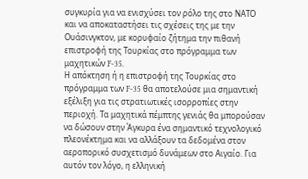συγκυρία για να ενισχύσει τον ρόλο της στο ΝΑΤΟ και να αποκαταστήσει τις σχέσεις της με την Ουάσινγκτον, με κορυφαίο ζήτημα την πιθανή επιστροφή της Τουρκίας στο πρόγραμμα των μαχητικών F-35.
Η απόκτηση ή η επιστροφή της Τουρκίας στο πρόγραμμα των F-35 θα αποτελούσε μια σημαντική εξέλιξη για τις στρατιωτικές ισορροπίες στην περιοχή. Τα μαχητικά πέμπτης γενιάς θα μπορούσαν να δώσουν στην Άγκυρα ένα σημαντικό τεχνολογικό πλεονέκτημα και να αλλάξουν τα δεδομένα στον αεροπορικό συσχετισμό δυνάμεων στο Αιγαίο. Για αυτόν τον λόγο, η ελληνική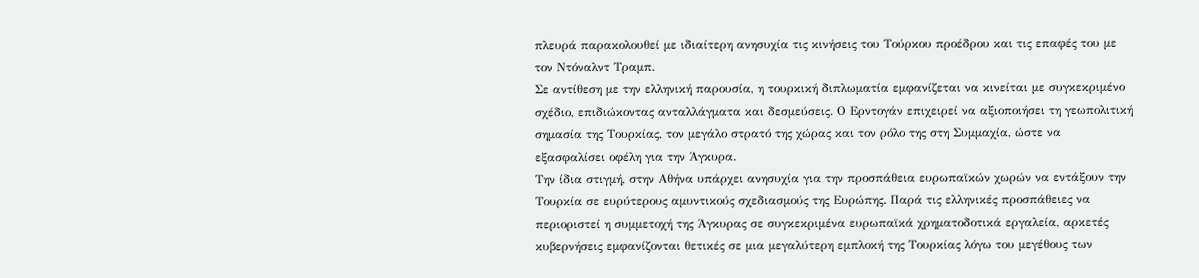πλευρά παρακολουθεί με ιδιαίτερη ανησυχία τις κινήσεις του Τούρκου προέδρου και τις επαφές του με τον Ντόναλντ Τραμπ.
Σε αντίθεση με την ελληνική παρουσία, η τουρκική διπλωματία εμφανίζεται να κινείται με συγκεκριμένο σχέδιο, επιδιώκοντας ανταλλάγματα και δεσμεύσεις. Ο Ερντογάν επιχειρεί να αξιοποιήσει τη γεωπολιτική σημασία της Τουρκίας, τον μεγάλο στρατό της χώρας και τον ρόλο της στη Συμμαχία, ώστε να εξασφαλίσει οφέλη για την Άγκυρα.
Την ίδια στιγμή, στην Αθήνα υπάρχει ανησυχία για την προσπάθεια ευρωπαϊκών χωρών να εντάξουν την Τουρκία σε ευρύτερους αμυντικούς σχεδιασμούς της Ευρώπης. Παρά τις ελληνικές προσπάθειες να περιοριστεί η συμμετοχή της Άγκυρας σε συγκεκριμένα ευρωπαϊκά χρηματοδοτικά εργαλεία, αρκετές κυβερνήσεις εμφανίζονται θετικές σε μια μεγαλύτερη εμπλοκή της Τουρκίας λόγω του μεγέθους των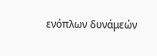ενόπλων δυνάμεών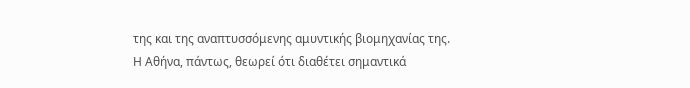της και της αναπτυσσόμενης αμυντικής βιομηχανίας της.
Η Αθήνα, πάντως, θεωρεί ότι διαθέτει σημαντικά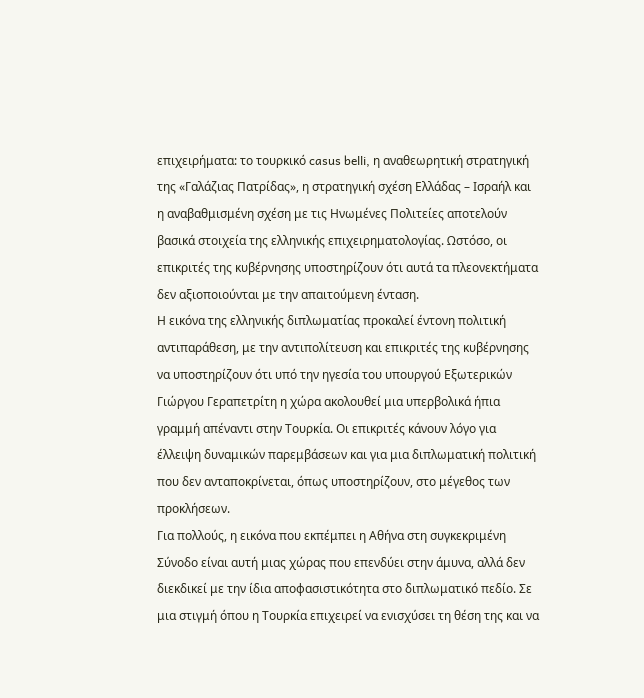επιχειρήματα: το τουρκικό casus belli, η αναθεωρητική στρατηγική της «Γαλάζιας Πατρίδας», η στρατηγική σχέση Ελλάδας – Ισραήλ και η αναβαθμισμένη σχέση με τις Ηνωμένες Πολιτείες αποτελούν βασικά στοιχεία της ελληνικής επιχειρηματολογίας. Ωστόσο, οι επικριτές της κυβέρνησης υποστηρίζουν ότι αυτά τα πλεονεκτήματα δεν αξιοποιούνται με την απαιτούμενη ένταση.
Η εικόνα της ελληνικής διπλωματίας προκαλεί έντονη πολιτική αντιπαράθεση, με την αντιπολίτευση και επικριτές της κυβέρνησης να υποστηρίζουν ότι υπό την ηγεσία του υπουργού Εξωτερικών Γιώργου Γεραπετρίτη η χώρα ακολουθεί μια υπερβολικά ήπια γραμμή απέναντι στην Τουρκία. Οι επικριτές κάνουν λόγο για έλλειψη δυναμικών παρεμβάσεων και για μια διπλωματική πολιτική που δεν ανταποκρίνεται, όπως υποστηρίζουν, στο μέγεθος των προκλήσεων.
Για πολλούς, η εικόνα που εκπέμπει η Αθήνα στη συγκεκριμένη Σύνοδο είναι αυτή μιας χώρας που επενδύει στην άμυνα, αλλά δεν διεκδικεί με την ίδια αποφασιστικότητα στο διπλωματικό πεδίο. Σε μια στιγμή όπου η Τουρκία επιχειρεί να ενισχύσει τη θέση της και να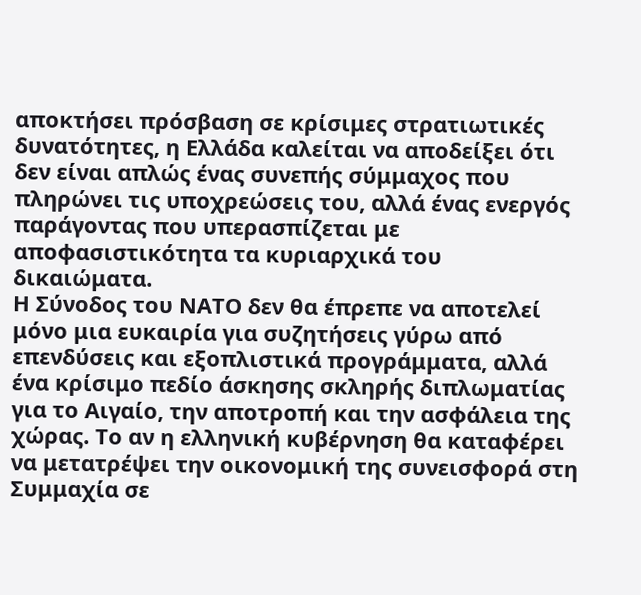αποκτήσει πρόσβαση σε κρίσιμες στρατιωτικές δυνατότητες, η Ελλάδα καλείται να αποδείξει ότι δεν είναι απλώς ένας συνεπής σύμμαχος που πληρώνει τις υποχρεώσεις του, αλλά ένας ενεργός παράγοντας που υπερασπίζεται με αποφασιστικότητα τα κυριαρχικά του δικαιώματα.
Η Σύνοδος του ΝΑΤΟ δεν θα έπρεπε να αποτελεί μόνο μια ευκαιρία για συζητήσεις γύρω από επενδύσεις και εξοπλιστικά προγράμματα, αλλά ένα κρίσιμο πεδίο άσκησης σκληρής διπλωματίας για το Αιγαίο, την αποτροπή και την ασφάλεια της χώρας. Το αν η ελληνική κυβέρνηση θα καταφέρει να μετατρέψει την οικονομική της συνεισφορά στη Συμμαχία σε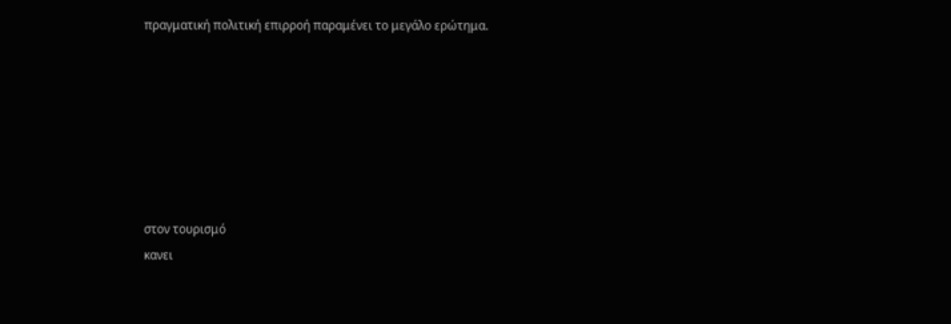πραγματική πολιτική επιρροή παραμένει το μεγάλο ερώτημα.







στον τουρισμό
κανει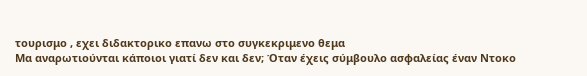τουρισμο , εχει διδακτορικο επανω στο συγκεκριμενο θεμα
Μα αναρωτιούνται κάποιοι γιατί δεν και δεν; Όταν έχεις σύμβουλο ασφαλείας έναν Ντοκο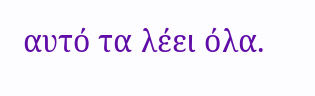αυτό τα λέει όλα.